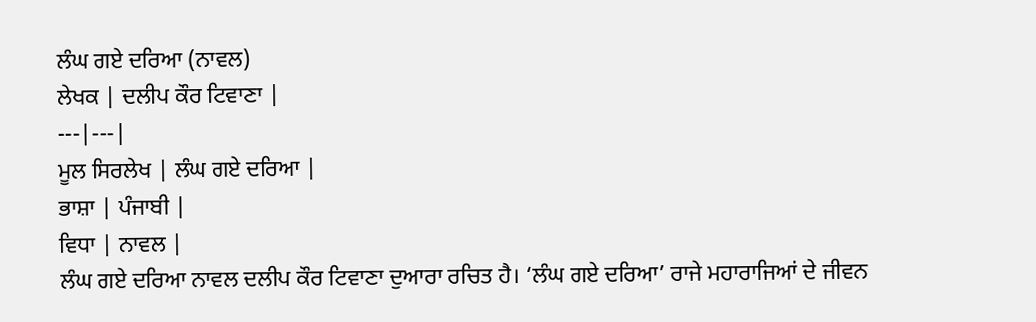ਲੰਘ ਗਏ ਦਰਿਆ (ਨਾਵਲ)
ਲੇਖਕ | ਦਲੀਪ ਕੌਰ ਟਿਵਾਣਾ |
---|---|
ਮੂਲ ਸਿਰਲੇਖ | ਲੰਘ ਗਏ ਦਰਿਆ |
ਭਾਸ਼ਾ | ਪੰਜਾਬੀ |
ਵਿਧਾ | ਨਾਵਲ |
ਲੰਘ ਗਏ ਦਰਿਆ ਨਾਵਲ ਦਲੀਪ ਕੌਰ ਟਿਵਾਣਾ ਦੁਆਰਾ ਰਚਿਤ ਹੈ। ‘ਲੰਘ ਗਏ ਦਰਿਆ’ ਰਾਜੇ ਮਹਾਰਾਜਿਆਂ ਦੇ ਜੀਵਨ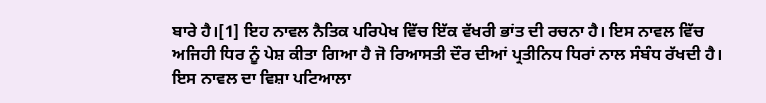ਬਾਰੇ ਹੈ।[1] ਇਹ ਨਾਵਲ ਨੈਤਿਕ ਪਰਿਪੇਖ ਵਿੱਚ ਇੱਕ ਵੱਖਰੀ ਭਾਂਤ ਦੀ ਰਚਨਾ ਹੈ। ਇਸ ਨਾਵਲ ਵਿੱਚ ਅਜਿਹੀ ਧਿਰ ਨੂੰ ਪੇਸ਼ ਕੀਤਾ ਗਿਆ ਹੈ ਜੋ ਰਿਆਸਤੀ ਦੌਰ ਦੀਆਂ ਪ੍ਰਤੀਨਿਧ ਧਿਰਾਂ ਨਾਲ ਸੰਬੰਧ ਰੱਖਦੀ ਹੈ। ਇਸ ਨਾਵਲ ਦਾ ਵਿਸ਼ਾ ਪਟਿਆਲਾ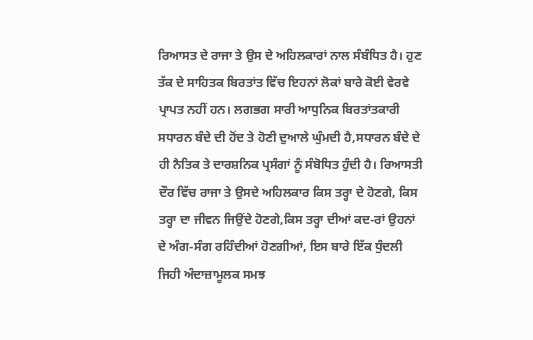ਰਿਆਸਤ ਦੇ ਰਾਜਾ ਤੇ ਉਸ ਦੇ ਅਹਿਲਕਾਰਾਂ ਨਾਲ ਸੰਬੰਧਿਤ ਹੈ। ਹੁਣ ਤੱਕ ਦੇ ਸਾਹਿਤਕ ਬਿਰਤਾਂਤ ਵਿੱਚ ਇਹਨਾਂ ਲੋਕਾਂ ਬਾਰੇ ਕੋਈ ਵੇਰਵੇ ਪ੍ਰਾਪਤ ਨਹੀਂ ਹਨ। ਲਗਭਗ ਸਾਰੀ ਆਧੁਨਿਕ ਬਿਰਤਾਂਤਕਾਰੀ ਸਧਾਰਨ ਬੰਦੇ ਦੀ ਹੋਂਦ ਤੇ ਹੋਣੀ ਦੁਆਲੇ ਘੁੰਮਦੀ ਹੈ,ਸਧਾਰਨ ਬੰਦੇ ਦੇ ਹੀ ਨੈਤਿਕ ਤੇ ਦਾਰਸ਼ਨਿਕ ਪ੍ਰਸੰਗਾਂ ਨੂੰ ਸੰਬੋਧਿਤ ਹੁੰਦੀ ਹੈ। ਰਿਆਸਤੀ ਦੌਰ ਵਿੱਚ ਰਾਜਾ ਤੇ ਉਸਦੇ ਅਹਿਲਕਾਰ ਕਿਸ ਤਰ੍ਹਾ ਦੇ ਹੋਣਗੇ, ਕਿਸ ਤਰ੍ਹਾ ਦਾ ਜੀਵਨ ਜਿਉਂਦੇ ਹੋਣਗੇ,ਕਿਸ ਤਰ੍ਹਾ ਦੀਆਂ ਕਦ-ਰਾਂ ਉਹਨਾਂ ਦੇ ਅੰਗ-ਸੰਗ ਰਹਿੰਦੀਆਂ ਹੋਣਗੀਆਂ, ਇਸ ਬਾਰੇ ਇੱਕ ਧੁੰਦਲੀ ਜਿਹੀ ਅੰਦਾਜ਼ਾਮੂਲਕ ਸਮਝ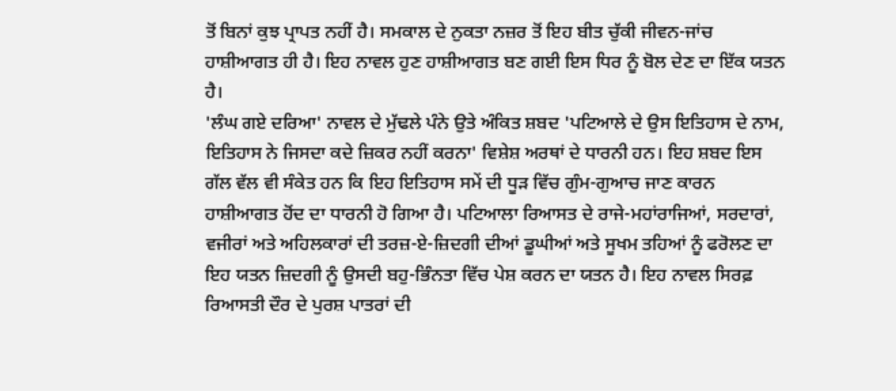ਤੋਂ ਬਿਨਾਂ ਕੁਝ ਪ੍ਰਾਪਤ ਨਹੀਂ ਹੈ। ਸਮਕਾਲ ਦੇ ਨੁਕਤਾ ਨਜ਼ਰ ਤੋਂ ਇਹ ਬੀਤ ਚੁੱਕੀ ਜੀਵਨ-ਜਾਂਚ ਹਾਸ਼ੀਆਗਤ ਹੀ ਹੈ। ਇਹ ਨਾਵਲ ਹੁਣ ਹਾਸ਼ੀਆਗਤ ਬਣ ਗਈ ਇਸ ਧਿਰ ਨੂੰ ਬੋਲ ਦੇਣ ਦਾ ਇੱਕ ਯਤਨ ਹੈ।
'ਲੰਘ ਗਏ ਦਰਿਆ' ਨਾਵਲ ਦੇ ਮੁੱਢਲੇ ਪੰਨੇ ਉਤੇ ਅੰਕਿਤ ਸ਼ਬਦ 'ਪਟਿਆਲੇ ਦੇ ਉਸ ਇਤਿਹਾਸ ਦੇ ਨਾਮ, ਇਤਿਹਾਸ ਨੇ ਜਿਸਦਾ ਕਦੇ ਜ਼ਿਕਰ ਨਹੀਂ ਕਰਨਾ' ਵਿਸ਼ੇਸ਼ ਅਰਥਾਂ ਦੇ ਧਾਰਨੀ ਹਨ। ਇਹ ਸ਼ਬਦ ਇਸ ਗੱਲ ਵੱਲ ਵੀ ਸੰਕੇਤ ਹਨ ਕਿ ਇਹ ਇਤਿਹਾਸ ਸਮੇਂ ਦੀ ਧੂੜ ਵਿੱਚ ਗੁੰਮ-ਗੁਆਚ ਜਾਣ ਕਾਰਨ ਹਾਸ਼ੀਆਗਤ ਹੋਂਦ ਦਾ ਧਾਰਨੀ ਹੋ ਗਿਆ ਹੈ। ਪਟਿਆਲਾ ਰਿਆਸਤ ਦੇ ਰਾਜੇ-ਮਹਾਂਰਾਜਿਆਂ, ਸਰਦਾਰਾਂ, ਵਜੀਰਾਂ ਅਤੇ ਅਹਿਲਕਾਰਾਂ ਦੀ ਤਰਜ਼-ਏ-ਜ਼ਿਦਗੀ ਦੀਆਂ ਡੂਘੀਆਂ ਅਤੇ ਸੂਖਮ ਤਹਿਆਂ ਨੂੰ ਫਰੋਲਣ ਦਾ ਇਹ ਯਤਨ ਜ਼ਿਦਗੀ ਨੂੰ ਉਸਦੀ ਬਹੁ-ਭਿੰਨਤਾ ਵਿੱਚ ਪੇਸ਼ ਕਰਨ ਦਾ ਯਤਨ ਹੈ। ਇਹ ਨਾਵਲ ਸਿਰਫ਼ ਰਿਆਸਤੀ ਦੌਰ ਦੇ ਪੁਰਸ਼ ਪਾਤਰਾਂ ਦੀ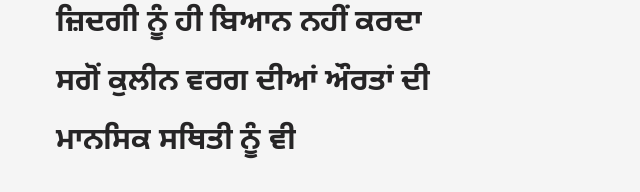ਜ਼ਿਦਗੀ ਨੂੰ ਹੀ ਬਿਆਨ ਨਹੀਂ ਕਰਦਾ ਸਗੋਂ ਕੁਲੀਨ ਵਰਗ ਦੀਆਂ ਔਰਤਾਂ ਦੀ ਮਾਨਸਿਕ ਸਥਿਤੀ ਨੂੰ ਵੀ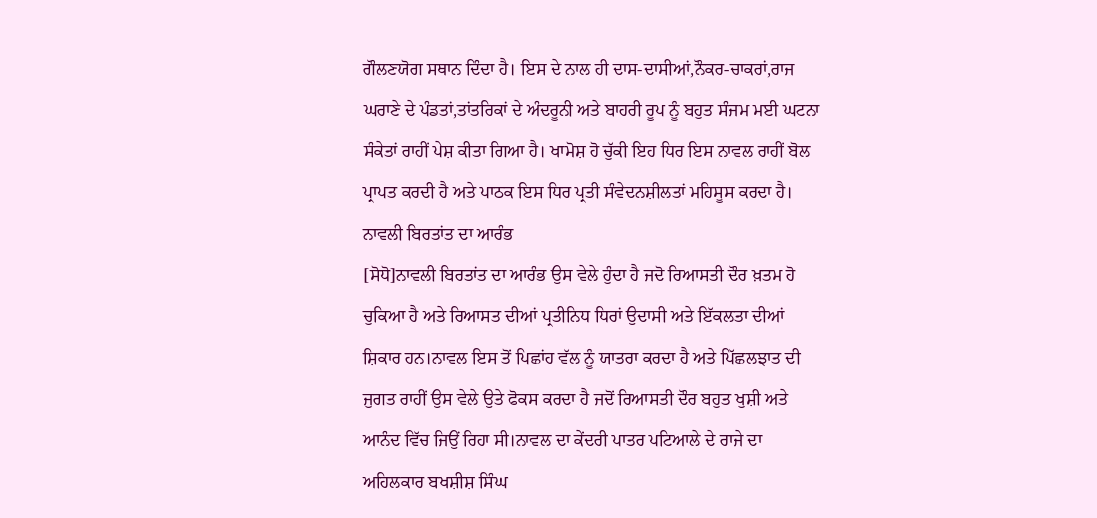ਗੌਲਣਯੋਗ ਸਥਾਨ ਦਿੰਦਾ ਹੈ। ਇਸ ਦੇ ਨਾਲ ਹੀ ਦਾਸ-ਦਾਸੀਆਂ,ਨੌਕਰ-ਚਾਕਰਾਂ,ਰਾਜ ਘਰਾਣੇ ਦੇ ਪੰਡਤਾਂ,ਤਾਂਤਰਿਕਾਂ ਦੇ ਅੰਦਰੂਨੀ ਅਤੇ ਬਾਹਰੀ ਰੂਪ ਨੂੰ ਬਹੁਤ ਸੰਜਮ ਮਈ ਘਟਨਾ ਸੰਕੇਤਾਂ ਰਾਹੀਂ ਪੇਸ਼ ਕੀਤਾ ਗਿਆ ਹੈ। ਖਾਮੋਸ਼ ਹੋ ਚੁੱਕੀ ਇਹ ਧਿਰ ਇਸ ਨਾਵਲ ਰਾਹੀਂ ਬੋਲ ਪ੍ਰਾਪਤ ਕਰਦੀ ਹੈ ਅਤੇ ਪਾਠਕ ਇਸ ਧਿਰ ਪ੍ਰਤੀ ਸੰਵੇਦਨਸ਼ੀਲਤਾਂ ਮਹਿਸੂਸ ਕਰਦਾ ਹੈ।
ਨਾਵਲੀ ਬਿਰਤਾਂਤ ਦਾ ਆਰੰਭ
[ਸੋਧੋ]ਨਾਵਲੀ ਬਿਰਤਾਂਤ ਦਾ ਆਰੰਭ ਉਸ ਵੇਲੇ ਹੁੰਦਾ ਹੈ ਜਦੋ ਰਿਆਸਤੀ ਦੌਰ ਖ਼ਤਮ ਹੋ ਚੁਕਿਆ ਹੈ ਅਤੇ ਰਿਆਸਤ ਦੀਆਂ ਪ੍ਰਤੀਨਿਧ ਧਿਰਾਂ ਉਦਾਸੀ ਅਤੇ ਇੱਕਲਤਾ ਦੀਆਂ ਸ਼ਿਕਾਰ ਹਨ।ਨਾਵਲ ਇਸ ਤੋਂ ਪਿਛਾਂਹ ਵੱਲ ਨੂੰ ਯਾਤਰਾ ਕਰਦਾ ਹੈ ਅਤੇ ਪਿੱਛਲਝਾਤ ਦੀ ਜੁਗਤ ਰਾਹੀਂ ਉਸ ਵੇਲੇ ਉਤੇ ਫੋਕਸ ਕਰਦਾ ਹੈ ਜਦੋਂ ਰਿਆਸਤੀ ਦੌਰ ਬਹੁਤ ਖੁਸ਼ੀ ਅਤੇ ਆਨੰਦ ਵਿੱਚ ਜਿਉਂ ਰਿਹਾ ਸੀ।ਨਾਵਲ ਦਾ ਕੇਂਦਰੀ ਪਾਤਰ ਪਟਿਆਲੇ ਦੇ ਰਾਜੇ ਦਾ ਅਹਿਲਕਾਰ ਬਖਸ਼ੀਸ਼ ਸਿੰਘ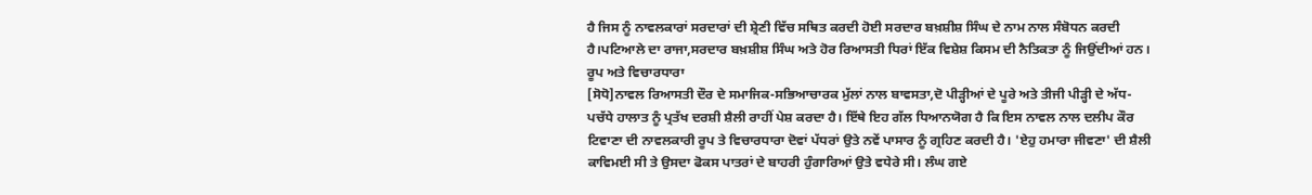ਹੈ ਜਿਸ ਨੂੰ ਨਾਵਲਕਾਰਾਂ ਸਰਦਾਰਾਂ ਦੀ ਸ਼੍ਰੇਣੀ ਵਿੱਚ ਸਥਿਤ ਕਰਦੀ ਹੋਈ ਸਰਦਾਰ ਬਖ਼ਸ਼ੀਸ਼ ਸਿੰਘ ਦੇ ਨਾਮ ਨਾਲ ਸੰਬੋਧਨ ਕਰਦੀ ਹੈ।ਪਟਿਆਲੇ ਦਾ ਰਾਜਾ,ਸਰਦਾਰ ਬਖ਼ਸ਼ੀਸ਼ ਸਿੰਘ ਅਤੇ ਹੋਰ ਰਿਆਸਤੀ ਧਿਰਾਂ ਇੱਕ ਵਿਸ਼ੇਸ਼ ਕਿਸਮ ਦੀ ਨੈਤਿਕਤਾ ਨੂੰ ਜਿਉਂਦੀਆਂ ਹਨ।
ਰੂਪ ਅਤੇ ਵਿਚਾਰਧਾਰਾ
[ਸੋਧੋ]ਨਾਵਲ ਰਿਆਸਤੀ ਦੌਰ ਦੇ ਸਮਾਜਿਕ-ਸਭਿਆਚਾਰਕ ਮੁੱਲਾਂ ਨਾਲ ਬਾਵਸਤਾ,ਦੋ ਪੀੜ੍ਹੀਆਂ ਦੇ ਪੂਰੇ ਅਤੇ ਤੀਜੀ ਪੀੜ੍ਹੀ ਦੇ ਅੱਧ-ਪਚੱਧੇ ਹਾਲਾਤ ਨੂੰ ਪ੍ਰਤੱਖ ਦਰਸ਼ੀ ਸ਼ੈਲੀ ਰਾਹੀਂ ਪੇਸ਼ ਕਰਦਾ ਹੈ। ਇੱਥੇ ਇਹ ਗੱਲ ਧਿਆਨਯੋਗ ਹੈ ਕਿ ਇਸ ਨਾਵਲ ਨਾਲ ਦਲੀਪ ਕੌਰ ਟਿਵਾਣਾ ਦੀ ਨਾਵਲਕਾਰੀ ਰੂਪ ਤੇ ਵਿਚਾਰਧਾਰਾ ਦੋਵਾਂ ਪੱਧਰਾਂ ਉਤੇ ਨਵੇਂ ਪਾਸਾਰ ਨੂੰ ਗ੍ਰਹਿਣ ਕਰਦੀ ਹੈ। 'ਏਹੁ ਹਮਾਰਾ ਜੀਵਣਾ' ਦੀ ਸ਼ੈਲੀ ਕਾਵਿਮਈ ਸੀ ਤੇ ਉਸਦਾ ਫੋਕਸ ਪਾਤਰਾਂ ਦੇ ਬਾਹਰੀ ਹੁੰਗਾਰਿਆਂ ਉਤੇ ਵਧੇਰੇ ਸੀ। ਲੰਘ ਗਏ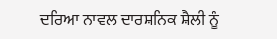ਦਰਿਆ ਨਾਵਲ ਦਾਰਸ਼ਨਿਕ ਸ਼ੈਲੀ ਨੂੰ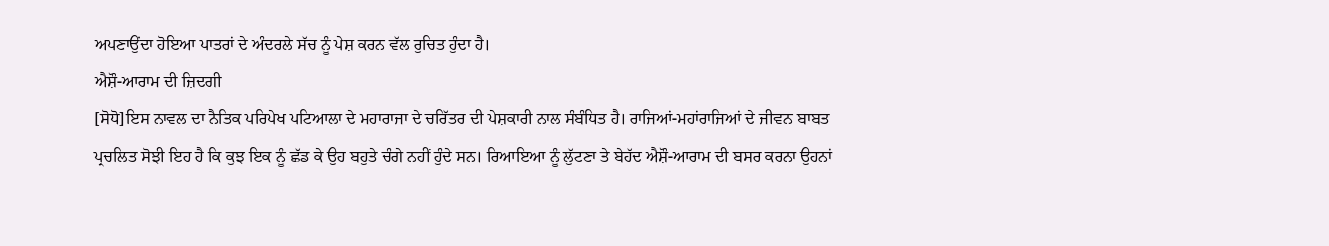ਅਪਣਾਉਂਦਾ ਹੋਇਆ ਪਾਤਰਾਂ ਦੇ ਅੰਦਰਲੇ ਸੱਚ ਨੂੰ ਪੇਸ਼ ਕਰਨ ਵੱਲ ਰੁਚਿਤ ਹੁੰਦਾ ਹੈ।
ਐਸ਼ੌ-ਆਰਾਮ ਦੀ ਜ਼ਿਦਗੀ
[ਸੋਧੋ]ਇਸ ਨਾਵਲ ਦਾ ਨੈਤਿਕ ਪਰਿਪੇਖ ਪਟਿਆਲਾ ਦੇ ਮਹਾਰਾਜਾ ਦੇ ਚਰਿੱਤਰ ਦੀ ਪੇਸ਼ਕਾਰੀ ਨਾਲ ਸੰਬੰਧਿਤ ਹੈ। ਰਾਜਿਆਂ-ਮਹਾਂਰਾਜਿਆਂ ਦੇ ਜੀਵਨ ਬਾਬਤ ਪ੍ਰਚਲਿਤ ਸੋਝੀ ਇਹ ਹੈ ਕਿ ਕੁਝ ਇਕ ਨੂੰ ਛੱਡ ਕੇ ਉਹ ਬਹੁਤੇ ਚੰਗੇ ਨਹੀਂ ਹੁੰਦੇ ਸਨ। ਰਿਆਇਆ ਨੂੰ ਲੁੱਟਣਾ ਤੇ ਬੇਹੱਦ ਐਸ਼ੌ-ਆਰਾਮ ਦੀ ਬਸਰ ਕਰਨਾ ਉਹਨਾਂ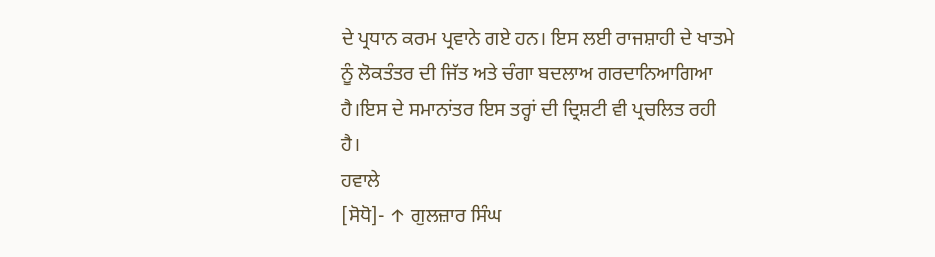ਦੇ ਪ੍ਰਧਾਨ ਕਰਮ ਪ੍ਰਵਾਨੇ ਗਏ ਹਨ। ਇਸ ਲਈ ਰਾਜਸ਼ਾਹੀ ਦੇ ਖਾਤਮੇ ਨੂੰ ਲੋਕਤੰਤਰ ਦੀ ਜਿੱਤ ਅਤੇ ਚੰਗਾ ਬਦਲਾਅ ਗਰਦਾਨਿਆਗਿਆ ਹੈ।ਇਸ ਦੇ ਸਮਾਨਾਂਤਰ ਇਸ ਤਰ੍ਹਾਂ ਦੀ ਦ੍ਰਿਸ਼ਟੀ ਵੀ ਪ੍ਰਚਲਿਤ ਰਹੀ ਹੈ।
ਹਵਾਲੇ
[ਸੋਧੋ]- ↑ ਗੁਲਜ਼ਾਰ ਸਿੰਘ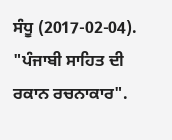ਸੰਧੂ (2017-02-04). "ਪੰਜਾਬੀ ਸਾਹਿਤ ਦੀ ਰਕਾਨ ਰਚਨਾਕਾਰ".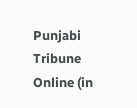Punjabi Tribune Online (in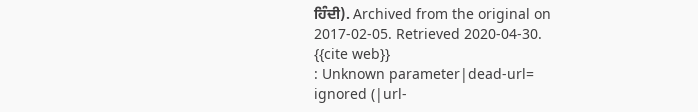ਹਿੰਦੀ). Archived from the original on 2017-02-05. Retrieved 2020-04-30.
{{cite web}}
: Unknown parameter|dead-url=
ignored (|url-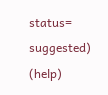status=
suggested) (help)